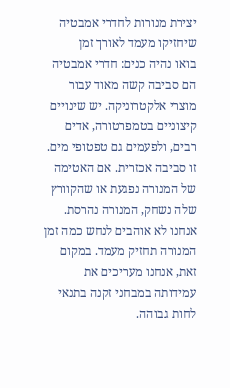יצירת מנורות לחדרי אמבטיה שיחזיקו מעמד לאורך זמן
בואו נהיה כנים: חדרי אמבטיה הם סביבה קשה מאוד עבור מוצרי אלקטרוניקה. יש שינויים קיצוניים בטמפרטורה, אדים רבים, ולפעמים גם טפטופי מים. זו סביבה אכזרית. אם האטימה של המנורה נפגעת או שהקוורץ שלה נשחק, המנורה נהרסת.
אנחנו לא אוהבים לנחש כמה זמן המנורה תחזיק מעמד. במקום זאת, אנחנו מעריכים את עמידותה במבחני זקנה בתנאי לחות גבוהה.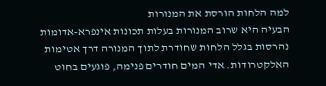למה הלחות הורסת את המנורות
הבעיה היא שרוב המנורות בעלות תכונות אינפרא-אדומות נהרסות בגלל הלחות שחודרת לתוך המנורה דרך אטימות האלקטרודות. אדי המים חודרים פנימה, פוגעים בחוט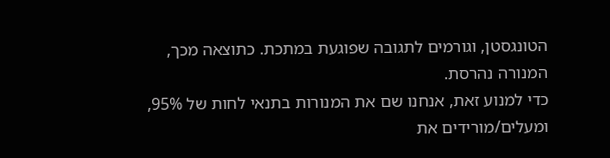הטונגסטן, וגורמים לתגובה שפוגעת במתכת. כתוצאה מכך, המנורה נהרסת.
כדי למנוע זאת, אנחנו שם את המנורות בתנאי לחות של 95%, ומעלים/מורידים את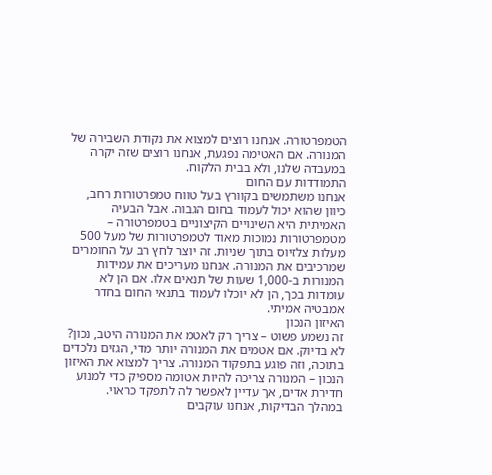הטמפרטורה. אנחנו רוצים למצוא את נקודת השבירה של המנורה. אם האטימה נפגעת, אנחנו רוצים שזה יקרה במעבדה שלנו, ולא בבית הלקוח.
התמודדות עם החום
אנחנו משתמשים בקוורץ בעל טווח טמפרטורות רחב, כיוון שהוא יכול לעמוד בחום הגבוה. אבל הבעיה האמיתית היא השינויים הקיצוניים בטמפרטורה – מטמפרטורות נמוכות מאוד לטמפרטורות של מעל 500 מעלות צלזיוס בתוך שניות. זה יוצר לחץ רב על החומרים שמרכיבים את המנורה. אנחנו מעריכים את עמידות המנורות ב-1,000 שעות של תנאים אלו. אם הן לא עומדות בכך, הן לא יוכלו לעמוד בתנאי החום בחדר אמבטיה אמיתי.
האיזון הנכון
זה נשמע פשוט – צריך רק לאטמ את המנורה היטב, נכון?
לא בדיוק. אם אטמים את המנורה יותר מדי, הגזים נלכדים בתוכה, וזה פוגע בתפקוד המנורה. צריך למצוא את האיזון הנכון – המנורה צריכה להיות אטומה מספיק כדי למנוע חדירת אדים, אך עדיין לאפשר לה לתפקד כראוי.
במהלך הבדיקות, אנחנו עוקבים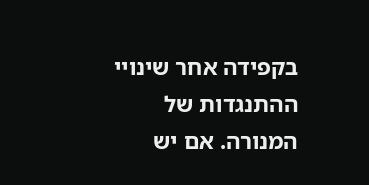בקפידה אחר שינויי ההתנגדות של המנורה. אם יש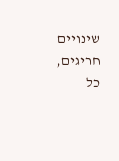שינויים חריגים, כל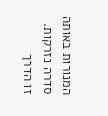המנורות באותה סדרה נזרקות.
זו הדרך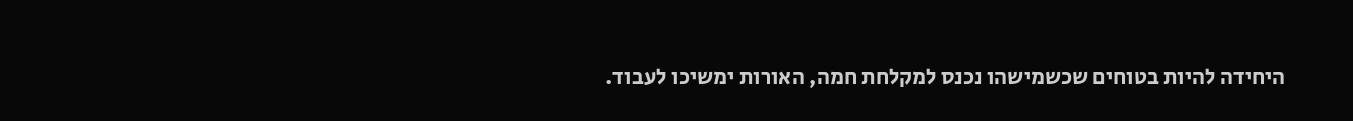היחידה להיות בטוחים שכשמישהו נכנס למקלחת חמה, האורות ימשיכו לעבוד.